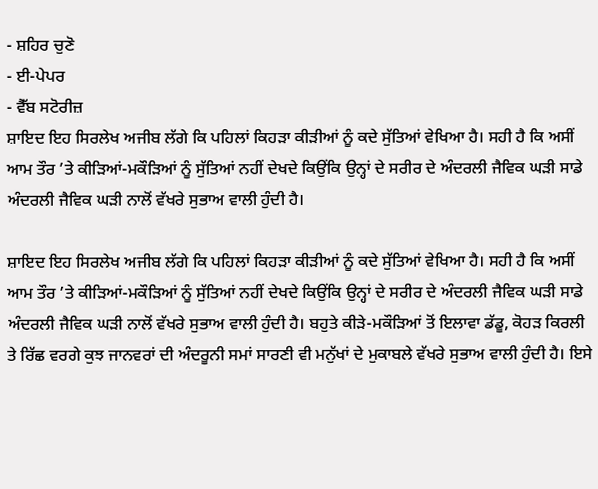- ਸ਼ਹਿਰ ਚੁਣੋ
- ਈ-ਪੇਪਰ
- ਵੈੱਬ ਸਟੋਰੀਜ਼
ਸ਼ਾਇਦ ਇਹ ਸਿਰਲੇਖ ਅਜੀਬ ਲੱਗੇ ਕਿ ਪਹਿਲਾਂ ਕਿਹੜਾ ਕੀੜੀਆਂ ਨੂੰ ਕਦੇ ਸੁੱਤਿਆਂ ਵੇਖਿਆ ਹੈ। ਸਹੀ ਹੈ ਕਿ ਅਸੀਂ ਆਮ ਤੌਰ ’ਤੇ ਕੀੜਿਆਂ-ਮਕੌੜਿਆਂ ਨੂੰ ਸੁੱਤਿਆਂ ਨਹੀਂ ਦੇਖਦੇ ਕਿਉਂਕਿ ਉਨ੍ਹਾਂ ਦੇ ਸਰੀਰ ਦੇ ਅੰਦਰਲੀ ਜੈਵਿਕ ਘੜੀ ਸਾਡੇ ਅੰਦਰਲੀ ਜੈਵਿਕ ਘੜੀ ਨਾਲੋਂ ਵੱਖਰੇ ਸੁਭਾਅ ਵਾਲੀ ਹੁੰਦੀ ਹੈ।

ਸ਼ਾਇਦ ਇਹ ਸਿਰਲੇਖ ਅਜੀਬ ਲੱਗੇ ਕਿ ਪਹਿਲਾਂ ਕਿਹੜਾ ਕੀੜੀਆਂ ਨੂੰ ਕਦੇ ਸੁੱਤਿਆਂ ਵੇਖਿਆ ਹੈ। ਸਹੀ ਹੈ ਕਿ ਅਸੀਂ ਆਮ ਤੌਰ ’ਤੇ ਕੀੜਿਆਂ-ਮਕੌੜਿਆਂ ਨੂੰ ਸੁੱਤਿਆਂ ਨਹੀਂ ਦੇਖਦੇ ਕਿਉਂਕਿ ਉਨ੍ਹਾਂ ਦੇ ਸਰੀਰ ਦੇ ਅੰਦਰਲੀ ਜੈਵਿਕ ਘੜੀ ਸਾਡੇ ਅੰਦਰਲੀ ਜੈਵਿਕ ਘੜੀ ਨਾਲੋਂ ਵੱਖਰੇ ਸੁਭਾਅ ਵਾਲੀ ਹੁੰਦੀ ਹੈ। ਬਹੁਤੇ ਕੀੜੇ-ਮਕੌੜਿਆਂ ਤੋਂ ਇਲਾਵਾ ਡੱਡੂ, ਕੋਹੜ ਕਿਰਲੀ ਤੇ ਰਿੱਛ ਵਰਗੇ ਕੁਝ ਜਾਨਵਰਾਂ ਦੀ ਅੰਦਰੂਨੀ ਸਮਾਂ ਸਾਰਣੀ ਵੀ ਮਨੁੱਖਾਂ ਦੇ ਮੁਕਾਬਲੇ ਵੱਖਰੇ ਸੁਭਾਅ ਵਾਲੀ ਹੁੰਦੀ ਹੈ। ਇਸੇ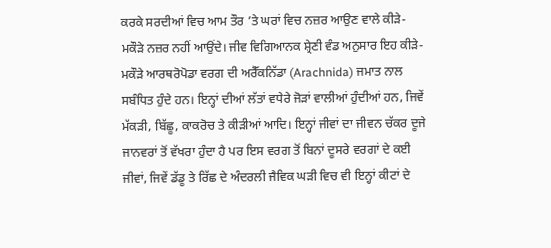ਕਰਕੇ ਸਰਦੀਆਂ ਵਿਚ ਆਮ ਤੌਰ ’ਤੇ ਘਰਾਂ ਵਿਚ ਨਜ਼ਰ ਆਉਣ ਵਾਲੇ ਕੀੜੇ-ਮਕੌੜੇ ਨਜ਼ਰ ਨਹੀਂ ਆਉਂਦੇ। ਜੀਵ ਵਿਗਿਆਨਕ ਸ਼੍ਰੇਣੀ ਵੰਡ ਅਨੁਸਾਰ ਇਹ ਕੀੜੇ-ਮਕੌੜੇ ਆਰਥਰੋਪੋਡਾ ਵਰਗ ਦੀ ਅਰੈੱਕਨਿੱਡਾ (Arachnida) ਜਮਾਤ ਨਾਲ ਸਬੰਧਿਤ ਹੁੰਦੇ ਹਨ। ਇਨ੍ਹਾਂ ਦੀਆਂ ਲੱਤਾਂ ਵਧੇਰੇ ਜੋੜਾਂ ਵਾਲੀਆਂ ਹੁੰਦੀਆਂ ਹਨ, ਜਿਵੇਂ ਮੱਕੜੀ, ਬਿੱਛੂ, ਕਾਕਰੋਚ ਤੇ ਕੀੜੀਆਂ ਆਦਿ। ਇਨ੍ਹਾਂ ਜੀਵਾਂ ਦਾ ਜੀਵਨ ਚੱਕਰ ਦੂਜੇ ਜਾਨਵਰਾਂ ਤੋਂ ਵੱਖਰਾ ਹੁੰਦਾ ਹੈ ਪਰ ਇਸ ਵਰਗ ਤੋਂ ਬਿਨਾਂ ਦੂਸਰੇ ਵਰਗਾਂ ਦੇ ਕਈ ਜੀਵਾਂ, ਜਿਵੇਂ ਡੱਡੂ ਤੇ ਰਿੱਛ ਦੇ ਅੰਦਰਲੀ ਜੈਵਿਕ ਘੜੀ ਵਿਚ ਵੀ ਇਨ੍ਹਾਂ ਕੀਟਾਂ ਦੇ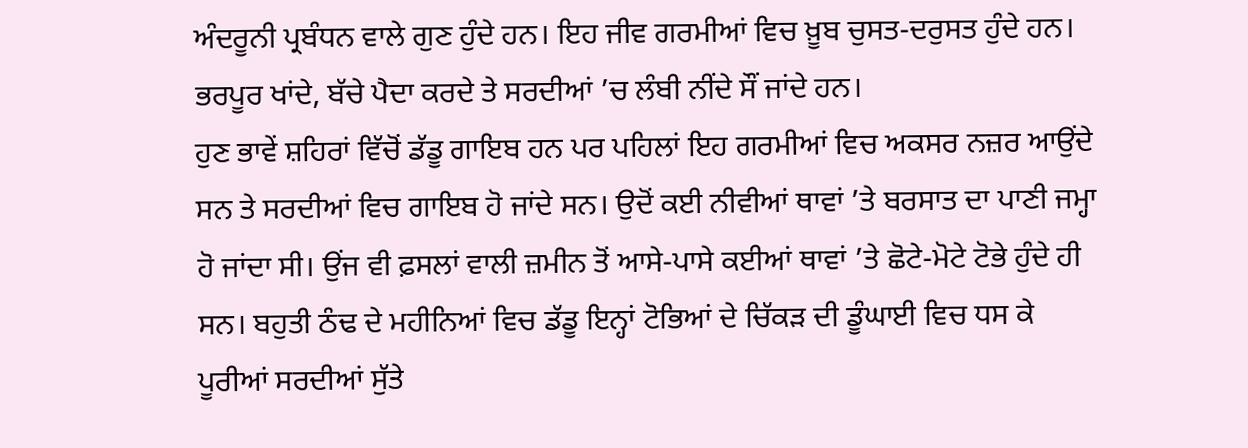ਅੰਦਰੂਨੀ ਪ੍ਰਬੰਧਨ ਵਾਲੇ ਗੁਣ ਹੁੰਦੇ ਹਨ। ਇਹ ਜੀਵ ਗਰਮੀਆਂ ਵਿਚ ਖ਼ੂਬ ਚੁਸਤ-ਦਰੁਸਤ ਹੁੰਦੇ ਹਨ। ਭਰਪੂਰ ਖਾਂਦੇ, ਬੱਚੇ ਪੈਦਾ ਕਰਦੇ ਤੇ ਸਰਦੀਆਂ ’ਚ ਲੰਬੀ ਨੀਂਦੇ ਸੌਂ ਜਾਂਦੇ ਹਨ।
ਹੁਣ ਭਾਵੇਂ ਸ਼ਹਿਰਾਂ ਵਿੱਚੋਂ ਡੱਡੂ ਗਾਇਬ ਹਨ ਪਰ ਪਹਿਲਾਂ ਇਹ ਗਰਮੀਆਂ ਵਿਚ ਅਕਸਰ ਨਜ਼ਰ ਆਉਂਦੇ ਸਨ ਤੇ ਸਰਦੀਆਂ ਵਿਚ ਗਾਇਬ ਹੋ ਜਾਂਦੇ ਸਨ। ਉਦੋਂ ਕਈ ਨੀਵੀਆਂ ਥਾਵਾਂ ’ਤੇ ਬਰਸਾਤ ਦਾ ਪਾਣੀ ਜਮ੍ਹਾ ਹੋ ਜਾਂਦਾ ਸੀ। ਉਂਜ ਵੀ ਫ਼ਸਲਾਂ ਵਾਲੀ ਜ਼ਮੀਨ ਤੋਂ ਆਸੇ-ਪਾਸੇ ਕਈਆਂ ਥਾਵਾਂ ’ਤੇ ਛੋਟੇ-ਮੋਟੇ ਟੋਭੇ ਹੁੰਦੇ ਹੀ ਸਨ। ਬਹੁਤੀ ਠੰਢ ਦੇ ਮਹੀਨਿਆਂ ਵਿਚ ਡੱਡੂ ਇਨ੍ਹਾਂ ਟੋਭਿਆਂ ਦੇ ਚਿੱਕੜ ਦੀ ਡੂੰਘਾਈ ਵਿਚ ਧਸ ਕੇ ਪੂਰੀਆਂ ਸਰਦੀਆਂ ਸੁੱਤੇ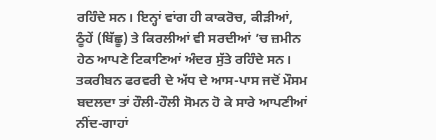ਰਹਿੰਦੇ ਸਨ। ਇਨ੍ਹਾਂ ਵਾਂਗ ਹੀ ਕਾਕਰੋਚ, ਕੀੜੀਆਂ, ਠੂੰਹੇਂ (ਬਿੱਛੂ) ਤੇ ਕਿਰਲੀਆਂ ਵੀ ਸਰਦੀਆਂ ’ਚ ਜ਼ਮੀਨ ਹੇਠ ਆਪਣੇ ਟਿਕਾਣਿਆਂ ਅੰਦਰ ਸੁੱਤੇ ਰਹਿੰਦੇ ਸਨ। ਤਕਰੀਬਨ ਫਰਵਰੀ ਦੇ ਅੱਧ ਦੇ ਆਸ-ਪਾਸ ਜਦੋਂ ਮੌਸਮ ਬਦਲਦਾ ਤਾਂ ਹੌਲੀ-ਹੌਲੀ ਸੋਮਨ ਹੋ ਕੇ ਸਾਰੇ ਆਪਣੀਆਂ ਨੀਂਦ-ਗਾਹਾਂ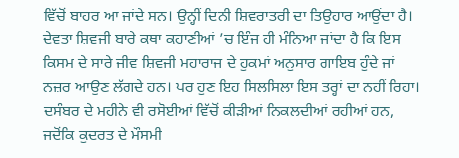ਵਿੱਚੋਂ ਬਾਹਰ ਆ ਜਾਂਦੇ ਸਨ। ਉਨ੍ਹੀਂ ਦਿਨੀ ਸ਼ਿਵਰਾਤਰੀ ਦਾ ਤਿਉਹਾਰ ਆਉਂਦਾ ਹੈ। ਦੇਵਤਾ ਸ਼ਿਵਜੀ ਬਾਰੇ ਕਥਾ ਕਹਾਣੀਆਂ ’ਚ ਇੰਜ ਹੀ ਮੰਨਿਆ ਜਾਂਦਾ ਹੈ ਕਿ ਇਸ ਕਿਸਮ ਦੇ ਸਾਰੇ ਜੀਵ ਸ਼ਿਵਜੀ ਮਹਾਰਾਜ ਦੇ ਹੁਕਮਾਂ ਅਨੁਸਾਰ ਗਾਇਬ ਹੁੰਦੇ ਜਾਂ ਨਜ਼ਰ ਆਉਣ ਲੱਗਦੇ ਹਨ। ਪਰ ਹੁਣ ਇਹ ਸਿਲਸਿਲਾ ਇਸ ਤਰ੍ਹਾਂ ਦਾ ਨਹੀਂ ਰਿਹਾ। ਦਸੰਬਰ ਦੇ ਮਹੀਨੇ ਵੀ ਰਸੋਈਆਂ ਵਿੱਚੋਂ ਕੀੜੀਆਂ ਨਿਕਲਦੀਆਂ ਰਹੀਆਂ ਹਨ, ਜਦੋਂਕਿ ਕੁਦਰਤ ਦੇ ਮੌਸਮੀ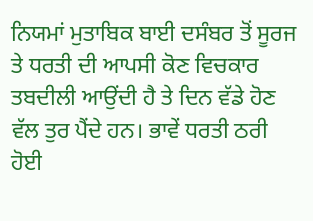ਨਿਯਮਾਂ ਮੁਤਾਬਿਕ ਬਾਈ ਦਸੰਬਰ ਤੋਂ ਸੂਰਜ ਤੇ ਧਰਤੀ ਦੀ ਆਪਸੀ ਕੋਣ ਵਿਚਕਾਰ ਤਬਦੀਲੀ ਆਉਂਦੀ ਹੈ ਤੇ ਦਿਨ ਵੱਡੇ ਹੋਣ ਵੱਲ ਤੁਰ ਪੈਂਦੇ ਹਨ। ਭਾਵੇਂ ਧਰਤੀ ਠਰੀ ਹੋਈ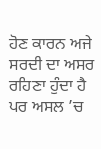ਹੋਣ ਕਾਰਨ ਅਜੇ ਸਰਦੀ ਦਾ ਅਸਰ ਰਹਿਣਾ ਹੁੰਦਾ ਹੈ ਪਰ ਅਸਲ ’ਚ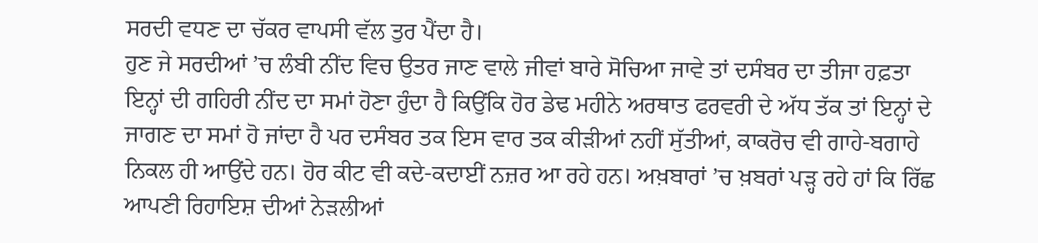ਸਰਦੀ ਵਧਣ ਦਾ ਚੱਕਰ ਵਾਪਸੀ ਵੱਲ ਤੁਰ ਪੈਂਦਾ ਹੈ।
ਹੁਣ ਜੇ ਸਰਦੀਆਂ ’ਚ ਲੰਬੀ ਨੀਂਦ ਵਿਚ ਉਤਰ ਜਾਣ ਵਾਲੇ ਜੀਵਾਂ ਬਾਰੇ ਸੋਚਿਆ ਜਾਵੇ ਤਾਂ ਦਸੰਬਰ ਦਾ ਤੀਜਾ ਹਫ਼ਤਾ ਇਨ੍ਹਾਂ ਦੀ ਗਹਿਰੀ ਨੀਂਦ ਦਾ ਸਮਾਂ ਹੋਣਾ ਹੁੰਦਾ ਹੈ ਕਿਉਂਕਿ ਹੋਰ ਡੇਢ ਮਹੀਨੇ ਅਰਥਾਤ ਫਰਵਰੀ ਦੇ ਅੱਧ ਤੱਕ ਤਾਂ ਇਨ੍ਹਾਂ ਦੇ ਜਾਗਣ ਦਾ ਸਮਾਂ ਹੋ ਜਾਂਦਾ ਹੈ ਪਰ ਦਸੰਬਰ ਤਕ ਇਸ ਵਾਰ ਤਕ ਕੀੜੀਆਂ ਨਹੀਂ ਸੁੱਤੀਆਂ, ਕਾਕਰੋਚ ਵੀ ਗਾਹੇ-ਬਗਾਹੇ ਨਿਕਲ ਹੀ ਆਉਂਦੇ ਹਨ। ਹੋਰ ਕੀਟ ਵੀ ਕਦੇ-ਕਦਾਈਂ ਨਜ਼ਰ ਆ ਰਹੇ ਹਨ। ਅਖ਼ਬਾਰਾਂ ’ਚ ਖ਼ਬਰਾਂ ਪੜ੍ਹ ਰਹੇ ਹਾਂ ਕਿ ਰਿੱਛ ਆਪਣੀ ਰਿਹਾਇਸ਼ ਦੀਆਂ ਨੇੜਲੀਆਂ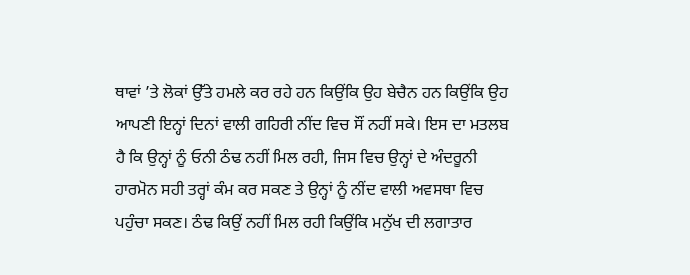ਥਾਵਾਂ ’ਤੇ ਲੋਕਾਂ ਉੱਤੇ ਹਮਲੇ ਕਰ ਰਹੇ ਹਨ ਕਿਉਂਕਿ ਉਹ ਬੇਚੈਨ ਹਨ ਕਿਉਂਕਿ ਉਹ ਆਪਣੀ ਇਨ੍ਹਾਂ ਦਿਨਾਂ ਵਾਲੀ ਗਹਿਰੀ ਨੀਂਦ ਵਿਚ ਸੌਂ ਨਹੀਂ ਸਕੇ। ਇਸ ਦਾ ਮਤਲਬ ਹੈ ਕਿ ਉਨ੍ਹਾਂ ਨੂੰ ਓਨੀ ਠੰਢ ਨਹੀਂ ਮਿਲ ਰਹੀ, ਜਿਸ ਵਿਚ ਉਨ੍ਹਾਂ ਦੇ ਅੰਦਰੂਨੀ ਹਾਰਮੋਨ ਸਹੀ ਤਰ੍ਹਾਂ ਕੰਮ ਕਰ ਸਕਣ ਤੇ ਉਨ੍ਹਾਂ ਨੂੰ ਨੀਂਦ ਵਾਲੀ ਅਵਸਥਾ ਵਿਚ ਪਹੁੰਚਾ ਸਕਣ। ਠੰਢ ਕਿਉਂ ਨਹੀਂ ਮਿਲ ਰਹੀ ਕਿਉਂਕਿ ਮਨੁੱਖ ਦੀ ਲਗਾਤਾਰ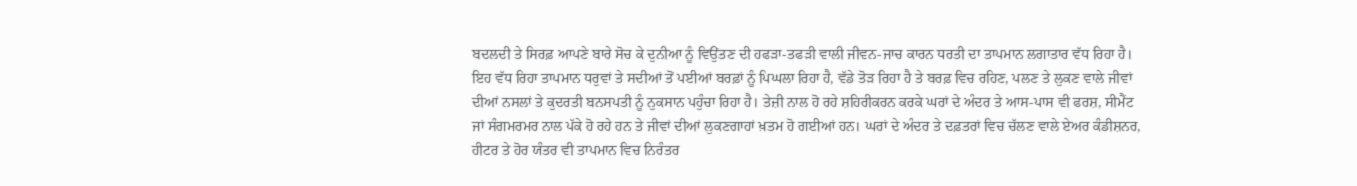ਬਦਲਦੀ ਤੇ ਸਿਰਫ਼ ਆਪਣੇ ਬਾਰੇ ਸੋਚ ਕੇ ਦੁਨੀਆ ਨੂੰ ਵਿਉਂਤਣ ਦੀ ਹਫੜਾ-ਤਫੜੀ ਵਾਲੀ ਜੀਵਨ-ਜਾਚ ਕਾਰਨ ਧਰਤੀ ਦਾ ਤਾਪਮਾਨ ਲਗਾਤਾਰ ਵੱਧ ਰਿਹਾ ਹੈ। ਇਹ ਵੱਧ ਰਿਹਾ ਤਾਪਮਾਨ ਧਰੁਵਾਂ ਤੇ ਸਦੀਆਂ ਤੋਂ ਪਈਆਂ ਬਰਫ਼ਾਂ ਨੂੰ ਪਿਘਲਾ ਰਿਹਾ ਹੈ, ਵੱਡੇ ਤੋੜ ਰਿਹਾ ਹੈ ਤੇ ਬਰਫ਼ ਵਿਚ ਰਹਿਣ, ਪਲਣ ਤੇ ਲੁਕਣ ਵਾਲੇ ਜੀਵਾਂ ਦੀਆਂ ਨਸਲਾਂ ਤੇ ਕੁਦਰਤੀ ਬਨਸਪਤੀ ਨੂੰ ਨੁਕਸਾਨ ਪਹੁੰਚਾ ਰਿਹਾ ਹੈ। ਤੇਜ਼ੀ ਨਾਲ ਹੋ ਰਹੇ ਸ਼ਹਿਰੀਕਰਨ ਕਰਕੇ ਘਰਾਂ ਦੇ ਅੰਦਰ ਤੇ ਆਸ-ਪਾਸ ਵੀ ਫਰਸ਼, ਸੀਮੈਂਟ ਜਾਂ ਸੰਗਮਰਮਰ ਨਾਲ ਪੱਕੇ ਹੋ ਰਹੇ ਹਨ ਤੇ ਜੀਵਾਂ ਦੀਆਂ ਲੁਕਣਗਾਹਾਂ ਖ਼ਤਮ ਹੋ ਗਈਆਂ ਹਨ। ਘਰਾਂ ਦੇ ਅੰਦਰ ਤੇ ਦਫ਼ਤਰਾਂ ਵਿਚ ਚੱਲਣ ਵਾਲੇ ਏਅਰ ਕੰਡੀਸ਼ਨਰ, ਹੀਟਰ ਤੇ ਹੋਰ ਯੰਤਰ ਵੀ ਤਾਪਮਾਨ ਵਿਚ ਨਿਰੰਤਰ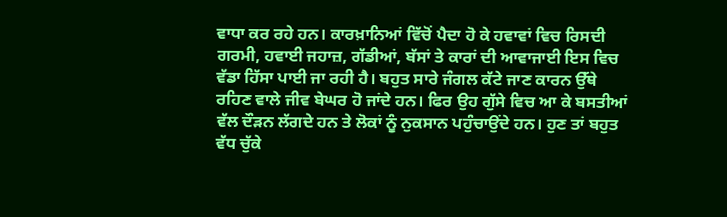ਵਾਧਾ ਕਰ ਰਹੇ ਹਨ। ਕਾਰਖ਼ਾਨਿਆਂ ਵਿੱਚੋਂ ਪੈਦਾ ਹੋ ਕੇ ਹਵਾਵਾਂ ਵਿਚ ਰਿਸਦੀ ਗਰਮੀ, ਹਵਾਈ ਜਹਾਜ਼, ਗੱਡੀਆਂ, ਬੱਸਾਂ ਤੇ ਕਾਰਾਂ ਦੀ ਆਵਾਜਾਈ ਇਸ ਵਿਚ ਵੱਡਾ ਹਿੱਸਾ ਪਾਈ ਜਾ ਰਹੀ ਹੈ। ਬਹੁਤ ਸਾਰੇ ਜੰਗਲ ਕੱਟੇ ਜਾਣ ਕਾਰਨ ਉੱਥੇ ਰਹਿਣ ਵਾਲੇ ਜੀਵ ਬੇਘਰ ਹੋ ਜਾਂਦੇ ਹਨ। ਫਿਰ ਉਹ ਗੁੱਸੇ ਵਿਚ ਆ ਕੇ ਬਸਤੀਆਂ ਵੱਲ ਦੌੜਨ ਲੱਗਦੇ ਹਨ ਤੇ ਲੋਕਾਂ ਨੂੰ ਨੁਕਸਾਨ ਪਹੁੰਚਾਉਂਦੇ ਹਨ। ਹੁਣ ਤਾਂ ਬਹੁਤ ਵੱਧ ਚੁੱਕੇ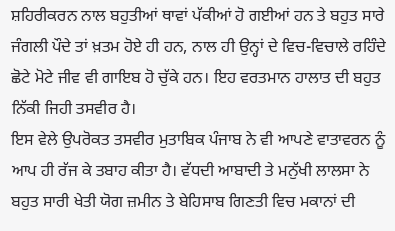ਸ਼ਹਿਰੀਕਰਨ ਨਾਲ ਬਹੁਤੀਆਂ ਥਾਵਾਂ ਪੱਕੀਆਂ ਹੋ ਗਈਆਂ ਹਨ ਤੇ ਬਹੁਤ ਸਾਰੇ ਜੰਗਲੀ ਪੌਦੇ ਤਾਂ ਖ਼ਤਮ ਹੋਏ ਹੀ ਹਨ, ਨਾਲ ਹੀ ਉਨ੍ਹਾਂ ਦੇ ਵਿਚ-ਵਿਚਾਲੇ ਰਹਿੰਦੇ ਛੋਟੇ ਮੋਟੇ ਜੀਵ ਵੀ ਗਾਇਬ ਹੋ ਚੁੱਕੇ ਹਨ। ਇਹ ਵਰਤਮਾਨ ਹਾਲਾਤ ਦੀ ਬਹੁਤ ਨਿੱਕੀ ਜਿਹੀ ਤਸਵੀਰ ਹੈ।
ਇਸ ਵੇਲੇ ਉਪਰੋਕਤ ਤਸਵੀਰ ਮੁਤਾਬਿਕ ਪੰਜਾਬ ਨੇ ਵੀ ਆਪਣੇ ਵਾਤਾਵਰਨ ਨੂੰ ਆਪ ਹੀ ਰੱਜ ਕੇ ਤਬਾਹ ਕੀਤਾ ਹੈ। ਵੱਧਦੀ ਆਬਾਦੀ ਤੇ ਮਨੁੱਖੀ ਲਾਲਸਾ ਨੇ ਬਹੁਤ ਸਾਰੀ ਖੇਤੀ ਯੋਗ ਜ਼ਮੀਨ ਤੇ ਬੇਹਿਸਾਬ ਗਿਣਤੀ ਵਿਚ ਮਕਾਨਾਂ ਦੀ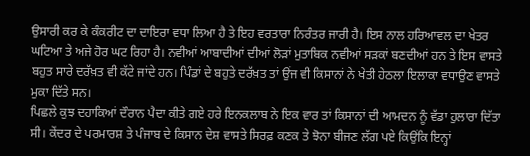ਉਸਾਰੀ ਕਰ ਕੇ ਕੰਕਰੀਟ ਦਾ ਦਾਇਰਾ ਵਧਾ ਲਿਆ ਹੈ ਤੇ ਇਹ ਵਰਤਾਰਾ ਨਿਰੰਤਰ ਜਾਰੀ ਹੈ। ਇਸ ਨਾਲ ਹਰਿਆਵਲ ਦਾ ਖੇਤਰ ਘਟਿਆ ਤੇ ਅਜੇ ਹੋਰ ਘਟ ਰਿਹਾ ਹੈ। ਨਵੀਆਂ ਆਬਾਦੀਆਂ ਦੀਆਂ ਲੋੜਾਂ ਮੁਤਾਬਿਕ ਨਵੀਆਂ ਸੜਕਾਂ ਬਣਦੀਆਂ ਹਨ ਤੇ ਇਸ ਵਾਸਤੇ ਬਹੁਤ ਸਾਰੇ ਦਰੱਖ਼ਤ ਵੀ ਕੱਟੇ ਜਾਂਦੇ ਹਨ। ਪਿੰਡਾਂ ਦੇ ਬਹੁਤੇ ਦਰੱਖ਼ਤ ਤਾਂ ਉਂਜ ਵੀ ਕਿਸਾਨਾਂ ਨੇ ਖੇਤੀ ਹੇਠਲਾ ਇਲਾਕਾ ਵਧਾਉਣ ਵਾਸਤੇ ਮੁਕਾ ਦਿੱਤੇ ਸਨ।
ਪਿਛਲੇ ਕੁਝ ਦਹਾਕਿਆਂ ਦੌਰਾਨ ਪੈਦਾ ਕੀਤੇ ਗਏ ਹਰੇ ਇਨਕਲਾਬ ਨੇ ਇਕ ਵਾਰ ਤਾਂ ਕਿਸਾਨਾਂ ਦੀ ਆਮਦਨ ਨੂੰ ਵੱਡਾ ਹੁਲਾਰਾ ਦਿੱਤਾ ਸੀ। ਕੇਂਦਰ ਦੇ ਪਰਮਾਰਸ਼ ਤੇ ਪੰਜਾਬ ਦੇ ਕਿਸਾਨ ਦੇਸ਼ ਵਾਸਤੇ ਸਿਰਫ਼ ਕਣਕ ਤੇ ਝੋਨਾ ਬੀਜਣ ਲੱਗ ਪਏ ਕਿਉਂਕਿ ਇਨ੍ਹਾਂ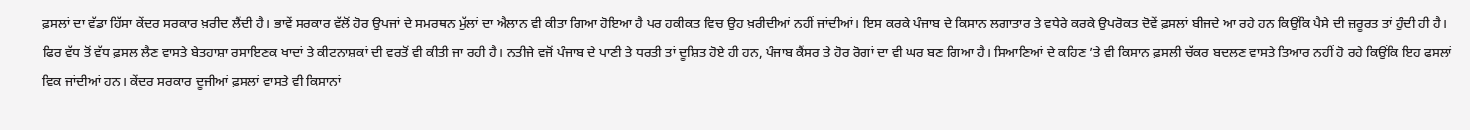ਫ਼ਸਲਾਂ ਦਾ ਵੱਡਾ ਹਿੱਸਾ ਕੇਂਦਰ ਸਰਕਾਰ ਖ਼ਰੀਦ ਲੈਂਦੀ ਹੈ। ਭਾਵੇਂ ਸਰਕਾਰ ਵੱਲੋਂ ਹੋਰ ਉਪਜਾਂ ਦੇ ਸਮਰਥਨ ਮੁੱਲਾਂ ਦਾ ਐਲਾਨ ਵੀ ਕੀਤਾ ਗਿਆ ਹੋਇਆ ਹੈ ਪਰ ਹਕੀਕਤ ਵਿਚ ਉਹ ਖ਼ਰੀਦੀਆਂ ਨਹੀਂ ਜਾਂਦੀਆਂ। ਇਸ ਕਰਕੇ ਪੰਜਾਬ ਦੇ ਕਿਸਾਨ ਲਗਾਤਾਰ ਤੇ ਵਧੇਰੇ ਕਰਕੇ ਉਪਰੋਕਤ ਦੋਵੇਂ ਫ਼ਸਲਾਂ ਬੀਜਦੇ ਆ ਰਹੇ ਹਨ ਕਿਉਂਕਿ ਪੈਸੇ ਦੀ ਜ਼ਰੂਰਤ ਤਾਂ ਹੁੰਦੀ ਹੀ ਹੈ। ਫਿਰ ਵੱਧ ਤੋਂ ਵੱਧ ਫ਼ਸਲ ਲੈਣ ਵਾਸਤੇ ਬੇਤਹਾਸ਼ਾ ਰਸਾਇਣਕ ਖਾਦਾਂ ਤੇ ਕੀਟਨਾਸ਼ਕਾਂ ਦੀ ਵਰਤੋਂ ਵੀ ਕੀਤੀ ਜਾ ਰਹੀ ਹੈ। ਨਤੀਜੇ ਵਜੋਂ ਪੰਜਾਬ ਦੇ ਪਾਣੀ ਤੇ ਧਰਤੀ ਤਾਂ ਦੂਸ਼ਿਤ ਹੋਏ ਹੀ ਹਨ, ਪੰਜਾਬ ਕੈਂਸਰ ਤੇ ਹੋਰ ਰੋਗਾਂ ਦਾ ਵੀ ਘਰ ਬਣ ਗਿਆ ਹੈ। ਸਿਆਣਿਆਂ ਦੇ ਕਹਿਣ ’ਤੇ ਵੀ ਕਿਸਾਨ ਫ਼ਸਲੀ ਚੱਕਰ ਬਦਲਣ ਵਾਸਤੇ ਤਿਆਰ ਨਹੀਂ ਹੋ ਰਹੇ ਕਿਉਂਕਿ ਇਹ ਫਸਲਾਂ ਵਿਕ ਜਾਂਦੀਆਂ ਹਨ। ਕੇਂਦਰ ਸਰਕਾਰ ਦੂਜੀਆਂ ਫ਼ਸਲਾਂ ਵਾਸਤੇ ਵੀ ਕਿਸਾਨਾਂ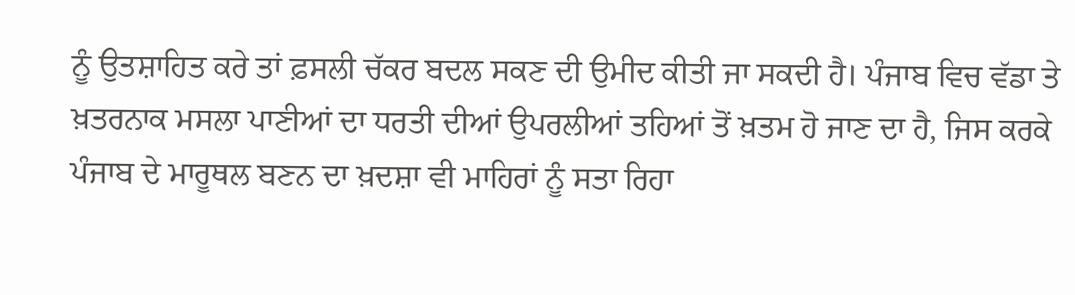ਨੂੰ ਉਤਸ਼ਾਹਿਤ ਕਰੇ ਤਾਂ ਫ਼ਸਲੀ ਚੱਕਰ ਬਦਲ ਸਕਣ ਦੀ ਉਮੀਦ ਕੀਤੀ ਜਾ ਸਕਦੀ ਹੈ। ਪੰਜਾਬ ਵਿਚ ਵੱਡਾ ਤੇ ਖ਼ਤਰਨਾਕ ਮਸਲਾ ਪਾਣੀਆਂ ਦਾ ਧਰਤੀ ਦੀਆਂ ਉਪਰਲੀਆਂ ਤਹਿਆਂ ਤੋਂ ਖ਼ਤਮ ਹੋ ਜਾਣ ਦਾ ਹੈ, ਜਿਸ ਕਰਕੇ ਪੰਜਾਬ ਦੇ ਮਾਰੂਥਲ ਬਣਨ ਦਾ ਖ਼ਦਸ਼ਾ ਵੀ ਮਾਹਿਰਾਂ ਨੂੰ ਸਤਾ ਰਿਹਾ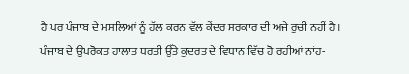ਹੈ ਪਰ ਪੰਜਾਬ ਦੇ ਮਸਲਿਆਂ ਨੂੰ ਹੱਲ ਕਰਨ ਵੱਲ ਕੇਂਦਰ ਸਰਕਾਰ ਦੀ ਅਜੇ ਰੁਚੀ ਨਹੀਂ ਹੈ।
ਪੰਜਾਬ ਦੇ ਉਪਰੋਕਤ ਹਾਲਾਤ ਧਰਤੀ ਉੱਤੇ ਕੁਦਰਤ ਦੇ ਵਿਧਾਨ ਵਿੱਚ ਹੋ ਰਹੀਆਂ ਨਾਂਹ-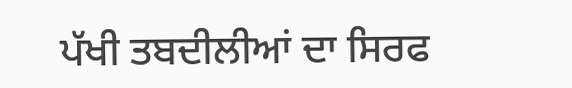ਪੱਖੀ ਤਬਦੀਲੀਆਂ ਦਾ ਸਿਰਫ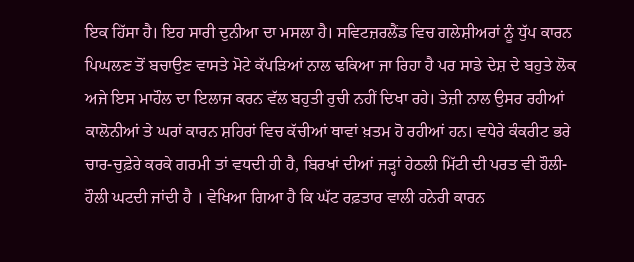ਇਕ ਹਿੱਸਾ ਹੈ। ਇਹ ਸਾਰੀ ਦੁਨੀਆ ਦਾ ਮਸਲਾ ਹੈ। ਸਵਿਟਜ਼ਰਲੈਂਡ ਵਿਚ ਗਲੇਸ਼ੀਅਰਾਂ ਨੂੰ ਧੁੱਪ ਕਾਰਨ ਪਿਘਲਣ ਤੋਂ ਬਚਾਉਣ ਵਾਸਤੇ ਮੋਟੇ ਕੱਪੜਿਆਂ ਨਾਲ ਢਕਿਆ ਜਾ ਰਿਹਾ ਹੈ ਪਰ ਸਾਡੇ ਦੇਸ਼ ਦੇ ਬਹੁਤੇ ਲੋਕ ਅਜੇ ਇਸ ਮਾਹੌਲ ਦਾ ਇਲਾਜ ਕਰਨ ਵੱਲ ਬਹੁਤੀ ਰੁਚੀ ਨਹੀਂ ਦਿਖਾ ਰਹੇ। ਤੇਜ਼ੀ ਨਾਲ ਉਸਰ ਰਹੀਆਂ ਕਾਲੋਨੀਆਂ ਤੇ ਘਰਾਂ ਕਾਰਨ ਸ਼ਹਿਰਾਂ ਵਿਚ ਕੱਚੀਆਂ ਥਾਵਾਂ ਖ਼ਤਮ ਹੋ ਰਹੀਆਂ ਹਨ। ਵਧੇਰੇ ਕੰਕਰੀਟ ਭਰੇ ਚਾਰ-ਚੁਫ਼ੇਰੇ ਕਰਕੇ ਗਰਮੀ ਤਾਂ ਵਧਦੀ ਹੀ ਹੈ, ਬਿਰਖਾਂ ਦੀਆਂ ਜੜ੍ਹਾਂ ਹੇਠਲੀ ਮਿੱਟੀ ਦੀ ਪਰਤ ਵੀ ਹੌਲੀ-ਹੌਲੀ ਘਟਦੀ ਜਾਂਦੀ ਹੈ । ਵੇਖਿਆ ਗਿਆ ਹੈ ਕਿ ਘੱਟ ਰਫ਼ਤਾਰ ਵਾਲੀ ਹਨੇਰੀ ਕਾਰਨ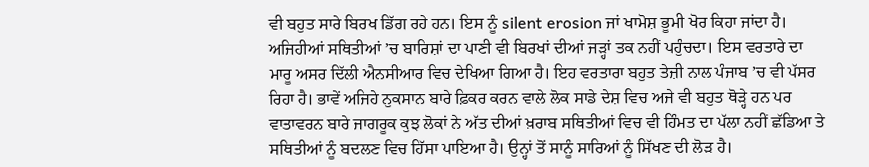ਵੀ ਬਹੁਤ ਸਾਰੇ ਬਿਰਖ ਡਿੱਗ ਰਹੇ ਹਨ। ਇਸ ਨੂੰ silent erosion ਜਾਂ ਖਾਮੋਸ਼ ਭੂਮੀ ਖੋਰ ਕਿਹਾ ਜਾਂਦਾ ਹੈ। ਅਜਿਹੀਆਂ ਸਥਿਤੀਆਂ ’ਚ ਬਾਰਿਸ਼ਾਂ ਦਾ ਪਾਣੀ ਵੀ ਬਿਰਖਾਂ ਦੀਆਂ ਜੜ੍ਹਾਂ ਤਕ ਨਹੀਂ ਪਹੁੰਚਦਾ। ਇਸ ਵਰਤਾਰੇ ਦਾ ਮਾਰੂ ਅਸਰ ਦਿੱਲੀ ਐਨਸੀਆਰ ਵਿਚ ਦੇਖਿਆ ਗਿਆ ਹੈ। ਇਹ ਵਰਤਾਰਾ ਬਹੁਤ ਤੇਜ਼ੀ ਨਾਲ ਪੰਜਾਬ ’ਚ ਵੀ ਪੱਸਰ ਰਿਹਾ ਹੈ। ਭਾਵੇਂ ਅਜਿਹੇ ਨੁਕਸਾਨ ਬਾਰੇ ਫ਼ਿਕਰ ਕਰਨ ਵਾਲੇ ਲੋਕ ਸਾਡੇ ਦੇਸ਼ ਵਿਚ ਅਜੇ ਵੀ ਬਹੁਤ ਥੋੜ੍ਹੇ ਹਨ ਪਰ ਵਾਤਾਵਰਨ ਬਾਰੇ ਜਾਗਰੂਕ ਕੁਝ ਲੋਕਾਂ ਨੇ ਅੱਤ ਦੀਆਂ ਖ਼ਰਾਬ ਸਥਿਤੀਆਂ ਵਿਚ ਵੀ ਹਿੰਮਤ ਦਾ ਪੱਲਾ ਨਹੀਂ ਛੱਡਿਆ ਤੇ ਸਥਿਤੀਆਂ ਨੂੰ ਬਦਲਣ ਵਿਚ ਹਿੱਸਾ ਪਾਇਆ ਹੈ। ਉਨ੍ਹਾਂ ਤੋਂ ਸਾਨੂੰ ਸਾਰਿਆਂ ਨੂੰ ਸਿੱਖਣ ਦੀ ਲੋੜ ਹੈ।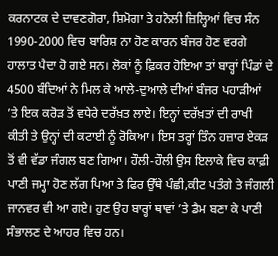ਕਰਨਾਟਕ ਦੇ ਦਾਵਣਗੋਰਾ, ਸ਼ਿਮੋਗਾ ਤੇ ਹਨੋਲੀ ਜ਼ਿਲ੍ਹਿਆਂ ਵਿਚ ਸੰਨ 1990-2000 ਵਿਚ ਬਾਰਿਸ਼ ਨਾ ਹੋਣ ਕਾਰਨ ਬੰਜਰ ਹੋਣ ਵਰਗੇ ਹਾਲਾਤ ਪੈਦਾ ਹੋ ਗਏ ਸਨ। ਲੋਕਾਂ ਨੂੰ ਫ਼ਿਕਰ ਹੋਇਆ ਤਾਂ ਬਾਰ੍ਹਾਂ ਪਿੰਡਾਂ ਦੇ 4500 ਬੰਦਿਆਂ ਨੇ ਮਿਲ ਕੇ ਆਲੇ-ਦੁਆਲੇ ਦੀਆਂ ਬੰਜਰ ਪਹਾੜੀਆਂ ’ਤੇ ਇਕ ਕਰੋੜ ਤੋਂ ਵਧੇਰੇ ਦਰੱਖ਼ਤ ਲਾਏ। ਇਨ੍ਹਾਂ ਦਰੱਖ਼ਤਾਂ ਦੀ ਰਾਖੀ ਕੀਤੀ ਤੇ ਉਨ੍ਹਾਂ ਦੀ ਕਟਾਈ ਨੂੰ ਰੋਕਿਆ। ਇਸ ਤਰ੍ਹਾਂ ਤਿੰਨ ਹਜ਼ਾਰ ਏਕੜ ਤੋਂ ਵੀ ਵੱਡਾ ਜੰਗਲ ਬਣ ਗਿਆ। ਹੌਲੀ-ਹੌਲੀ ਉਸ ਇਲਾਕੇ ਵਿਚ ਕਾਫ਼ੀ ਪਾਣੀ ਜਮ੍ਹਾ ਹੋਣ ਲੱਗ ਪਿਆ ਤੇ ਫਿਰ ਉੱਥੇ ਪੰਛੀ,ਕੀਟ ਪਤੰਗੇ ਤੇ ਜੰਗਲੀ ਜਾਨਵਰ ਵੀ ਆ ਗਏ। ਹੁਣ ਉਹ ਬਾਰ੍ਹਾਂ ਥਾਵਾਂ ’ਤੇ ਡੈਮ ਬਣਾ ਕੇ ਪਾਣੀ ਸੰਭਾਲਣ ਦੇ ਆਹਰ ਵਿਚ ਹਨ।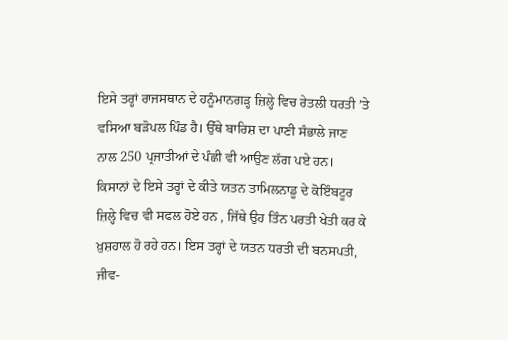ਇਸੇ ਤਰ੍ਹਾਂ ਰਾਜਸਥਾਨ ਦੇ ਹਨੂੰਮਾਨਗੜ੍ਹ ਜ਼ਿਲ੍ਹੇ ਵਿਚ ਰੇਤਲੀ ਧਰਤੀ ’ਤੇ ਵਸਿਆ ਬੜੋਪਲ ਪਿੰਡ ਹੈ। ਉੱਥੇ ਬਾਰਿਸ਼ ਦਾ ਪਾਣੀ ਸੰਭਾਲੇ ਜਾਣ ਨਾਲ 250 ਪ੍ਰਜਾਤੀਆਂ ਦੇ ਪੰਛੀ ਵੀ ਆਉਣ ਲੱਗ ਪਏ ਹਨ। ਕਿਸਾਨਾਂ ਦੇ ਇਸੇ ਤਰ੍ਹਾਂ ਦੇ ਕੀਤੇ ਯਤਨ ਤਾਮਿਲਨਾਡੂ ਦੇ ਕੋਇੰਬਟੂਰ ਜ਼ਿਲ੍ਹੇ ਵਿਚ ਵੀ ਸਫਲ ਹੋਏ ਹਨ , ਜਿੱਥੇ ਉਹ ਤਿੰਨ ਪਰਤੀ ਖੇਤੀ ਕਰ ਕੇ ਖ਼ੁਸ਼ਹਾਲ ਹੋ ਰਹੇ ਹਨ। ਇਸ ਤਰ੍ਹਾਂ ਦੇ ਯਤਨ ਧਰਤੀ ਦੀ ਬਨਸਪਤੀ, ਜੀਵ-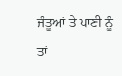ਜੰਤੂਆਂ ਤੇ ਪਾਣੀ ਨੂੰ ਤਾਂ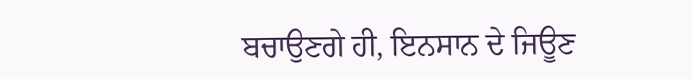ਬਚਾਉਣਗੇ ਹੀ, ਇਨਸਾਨ ਦੇ ਜਿਊਣ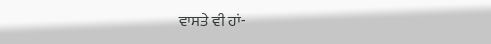ਵਾਸਤੇ ਵੀ ਹਾਂ-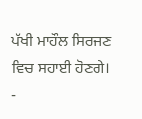ਪੱਖੀ ਮਾਹੌਲ ਸਿਰਜਣ ਵਿਚ ਸਹਾਈ ਹੋਣਗੇ।
-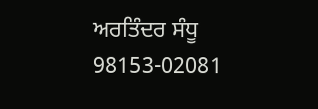ਅਰਤਿੰਦਰ ਸੰਧੂ
98153-02081